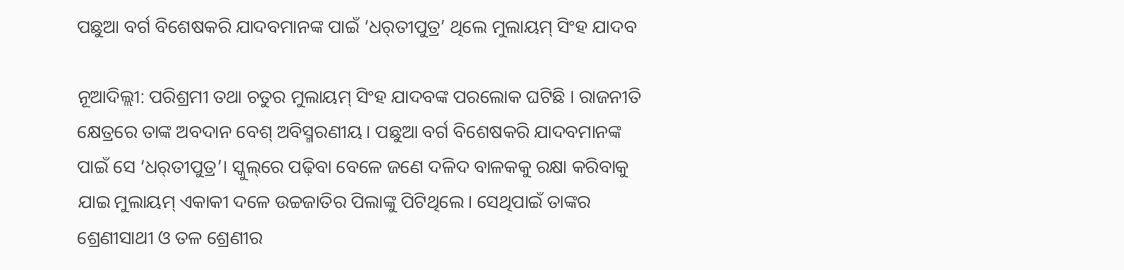ପଛୁଆ ବର୍ଗ ବିଶେଷକରି ଯାଦବମାନଙ୍କ ପାଇଁ ‘ଧର୍‌ତୀପୁତ୍ର’ ଥିଲେ ମୁଲାୟମ୍ ସିଂହ ଯାଦବ

ନୂଆଦିଲ୍ଲୀ: ପରିଶ୍ରମୀ ତଥା ଚତୁର ମୁଲାୟମ୍ ସିଂହ ଯାଦବଙ୍କ ପରଲୋକ ଘଟିଛି । ରାଜନୀତି କ୍ଷେତ୍ରରେ ତାଙ୍କ ଅବଦାନ ବେଶ୍ ଅବିସ୍ମରଣୀୟ । ପଛୁଆ ବର୍ଗ ବିଶେଷକରି ଯାଦବମାନଙ୍କ ପାଇଁ ସେ ‘ଧର୍‌ତୀପୁତ୍ର’। ସ୍କୁଲ୍‌ରେ ପଢ଼ିବା ବେଳେ ଜଣେ ଦଳିଦ ବାଳକକୁ ରକ୍ଷା କରିବାକୁ ଯାଇ ମୁଲାୟମ୍ ଏକାକୀ ଦଳେ ଉଚ୍ଚଜାତିର ପିଲାଙ୍କୁ ପିଟିଥିଲେ। ସେଥିପାଇଁ ତାଙ୍କର ଶ୍ରେଣୀସାଥୀ ଓ ତଳ ଶ୍ରେଣୀର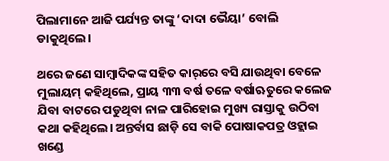ପିଲାମ‌ାନେ ଆଜି ପର୍ଯ୍ୟନ୍ତ ତାଙ୍କୁ ‘ଦାଦା ଭୈୟା’ ବୋଲି ଡାକୁଥିଲେ।

ଥରେ ଜଣେ ସାମ୍ବାଦିକଙ୍କ ସହିତ କାର୍‌ରେ ବସି ଯାଉଥିବା ବ‌େଳେ ମୁଲାୟମ୍‌ କହିଥିଲେ, ପ୍ରାୟ ୩୩ ବର୍ଷ ତଳେ ବର୍ଷାଋତୁରେ କଲେଜ ଯିବା ବାଟରେ ପଡୁଥିବା ନାଳ ପାରିହୋଇ ମୁଖ୍ୟ ରାସ୍ତାକୁ ଉଠିବା କଥା କହିଥିଲେ। ଅନ୍ତର୍ବାସ ଛାଡ଼ି ସେ ବାକି ପୋଷାକପତ୍ର ଓହ୍ଲାଇ ଖଣ୍ଡେ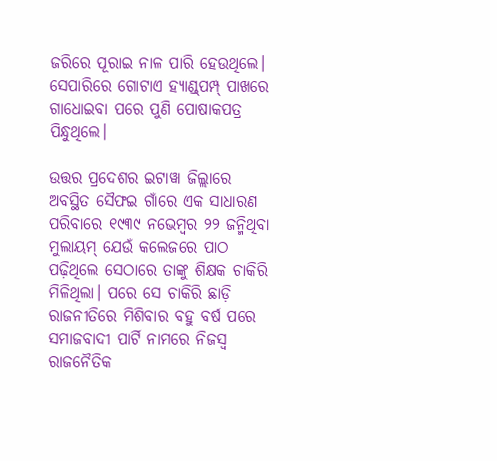ଜରିରେ ପୂରାଇ ନାଳ ପାରି ହେଉଥିଲେ। ସେପାରିରେ ଗୋଟାଏ ହ୍ୟାଣ୍ଡ୍‌ପମ୍ପ୍‌ ପାଖରେ ଗାଧୋଇବା ପରେ ପୁଣି ପୋଷାକପତ୍ର ପିନ୍ଧୁଥିଲେ।

ଉତ୍ତର ପ୍ରଦେଶର ଇଟାୱା ଜିଲ୍ଲାରେ ଅବସ୍ଥିତ ସୈଫଇ ଗାଁରେ ଏକ ସାଧାରଣ ପରିବାରେ ୧୯୩୯ ନଭେମ୍ବର ୨୨ ଜନ୍ମିଥିବା ମୁଲାୟମ୍‌ ଯେଉଁ କଲେଜରେ ପାଠ ପଢ଼ିଥିଲେ ସେଠାରେ ତାଙ୍କୁ ଶିକ୍ଷକ ଚାକିରି ମିଳିଥିଲା। ପରେ ସେ ଚାକିରି ଛାଡ଼ି ରାଜନୀତିରେ ମିଶିବାର ବହୁ ବର୍ଷ ପରେ ସମାଜବାଦୀ ପାର୍ଟି ନାମରେ ନିଜସ୍ବ ରାଜନୈତିକ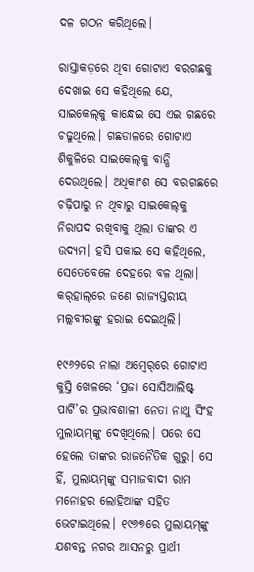ଦଳ ଗଠନ କରିଥିଲେ।

ରାସ୍ତାକଡ଼ରେ ଥିବା ଗୋଟାଏ ବରଗଛକୁ ଦେଖାଇ ସେ କହିଥିଲେ ଯେ, ସାଇକେଲ୍‌କୁ କାନ୍ଧେଇ ସେ ଏଇ ଗଛରେ ଚଢୁଥିଲେ। ଗଛଡାଳରେ ଗୋଟାଏ ଶିକୁଳିରେ ସାଇକେଲ୍‌କୁ ବାନ୍ଧି ଦେଉଥିଲେ। ଅଧିକାଂଶ ସେ ବରଗଛରେ ଚଢ଼ିପାରୁ ନ ଥିବାରୁ ସାଇକେଲ୍‌କୁ ନିରାପଦ ରଖିବାକୁ ଥିଲା ତାଙ୍କର ଏ ଉଦ୍ୟମ। ହସି ପକାଇ ସେ କହିଥିଲେ, ସେତେବେଳେ ଦେହରେ ବଳ ଥିଲା। କର୍‌ହାଲ୍‌ରେ ଜଣେ ରାଜ୍ୟସ୍ତରୀୟ ମଲ୍ଲବୀରଙ୍କୁ ହରାଇ ଦେଇଥିଲି।

୧୯୬୨ରେ ନାଲା ଅମ୍ବେର୍‌ରେ ଗୋଟାଏ କୁସ୍ତି ଖେଳ‌ରେ ‘ପ୍ରଜା ସୋସିଆଲିଷ୍ଟ୍‌ ପାର୍ଟି’ର ପ୍ରଭାବଶାଳୀ ନେତା ନାଥୁ ସିଂହ ମୁଲାୟମ୍‌ଙ୍କୁ ଦେଖିଥିଲେ। ପରେ ସେ ହେଲେ ତାଙ୍କର ରାଜନୈତିକ ଗୁରୁ। ସେ ହିଁ, ମୁଲାୟମ୍‌ଙ୍କୁ ସମାଜବାଦୀ ରାମ ମନୋହର ଲୋହିଆଙ୍କ ସହିତ ଭେଟାଇଥିଲେ। ୧୯୬୭ରେ ମୁଲାୟମ୍‌ଙ୍କୁ ଯଶବନ୍ତ ନଗର ଆସନରୁ ପ୍ରାର୍ଥୀ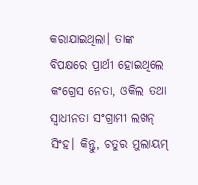କରାଯାଇଥିଲା। ତାଙ୍କ ବିପକ୍ଷରେ ପ୍ରାର୍ଥୀ ହୋଇଥିଲେ କଂଗ୍ରେସ ନେତା, ଓକିଲ ତଥା ସ୍ବାଧୀନତା ସଂଗ୍ରାମୀ ଲଖନ୍‌ ସିଂହ। କିନ୍ତୁ, ଚତୁର ମୁଲାୟମ୍‌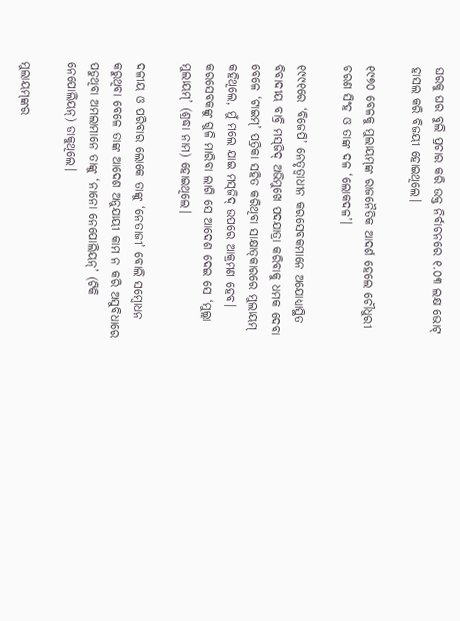ଘରକୁ ଘର ବୁଲି ପ୍ରଚାର କରି ଉକ୍ତ ନିର୍ବାଚନରେ ୧.୦୩ ଲକ୍ଷ ଭୋଟ୍‌ ହାସଲ କରି ବିଜୟୀ ହୋଇଥିଲେ।

୧୯୭୦ ବେଳକୁ ମୁଲାୟମ୍‌ଙ୍କ ରାଜନୈତିକ ଆଦର୍ଶ ହେଲେ ଚୌଧୁରୀ ଚରଣ ସିଂହ ଓ ତାଙ୍କ ଦଳ ‘ଲୋକଦଳ’।

୧୯୯୧ରେ ‘ବିଜେପି’ ନେତୃତ୍ବାଧୀନ କରସେବକମାନେ ଅଯୋଧ୍ୟାସ୍ଥିତ ବିବାଦୀୟ ବାବ୍ରି ମସ୍‌ଜିଦ୍‌ ଅଭିମୁଖେ ପଦଯାତ୍ରା କରିବାକୁ ଧମକ ଦେବା ବେଳେ ‘ଟାଇମ୍‌’ ପତ୍ରିକା ସହିତ କରିଥିବା ସାକ୍ଷାତ୍‌କାରରେ ମୁଲାୟମ୍‌ କହିଥିଲେ, ମୁଁ ମଲେ ଯାଇ ମସ୍‌ଜିଦ୍‌ ଉପରେ ଆକ୍ରମଣ ହେବ। କରସେବକଙ୍କୁ ଗୁଳି ମାରିବା ଲାଗି ସେ ଆଦେଶ ଦେଇ ସେ ‘ମୁଲ୍ଲା ମୁଲାୟମ୍‌’ (ଶ୍ରଦ୍ଧା ନାମ) ହୋଇଥିଲେ।

ଦଳୀୟ ଓ ପରିବାର ଲୋକେ ତାଙ୍କୁ ‘ନେତାଜୀ’ ବୋଲି ସମ୍ବୋଧନ କରୁଥିବା ବେଳେ ତାଙ୍କ ଆଦେଶ ଅନୁଯାୟୀ କାମ ନ କରି ଅସୁବିଧାରେ ପଡୁଥିବା ଅମଲାମାନେ ତାଙ୍କୁ ‘ନାନୋ ନେପୋଲିୟନ୍’ (ଟିକି ନେପୋଲିୟନ୍‌) ଡାକୁଥିଲେ।

ମୁଲାୟମ୍‌ଙ୍କର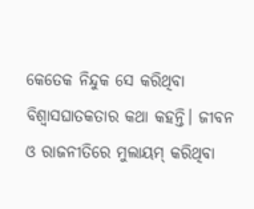କେତେକ ନିନ୍ଦୁକ ସେ କରିଥିବା ବିଶ୍ବାସଘାତକତାର କଥା କହନ୍ତି। ଜୀବନ ଓ ରାଜନୀତିରେ ମୁଲାୟମ୍‌ କରିଥିବା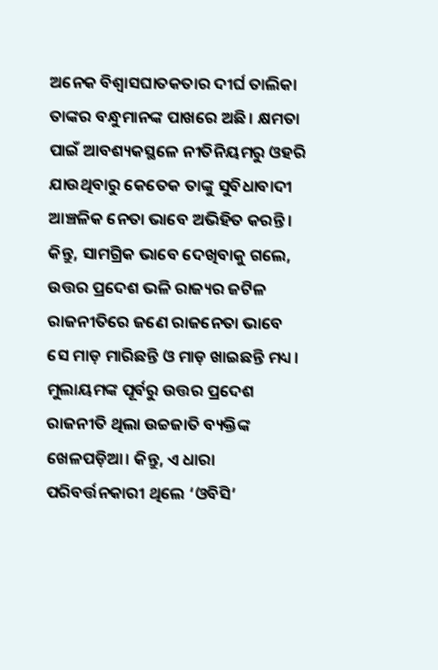ଅନେକ ବିଶ୍ବାସଘାତକତାର ଦୀର୍ଘ ତାଲିକା ତାଙ୍କର ବନ୍ଧୁମାନଙ୍କ ପାଖରେ ଅଛି। କ୍ଷମତା ପାଇଁ ଆବଶ୍ୟକସ୍ଥଳେ ନୀତିନିୟମରୁ ଓହରି ଯାଉଥିବାରୁ କେତେକ ତାଙ୍କୁ ସୁବିଧାବାଦୀ ଆଞ୍ଚଳିକ ନେତା ଭାବେ ଅଭିହିତ କରନ୍ତି। କିନ୍ତୁ, ସାମଗ୍ରିକ ଭାବେ ଦେଖିବାକୁ ଗଲେ, ଉତ୍ତର ପ୍ରଦେଶ ଭଳି ରାଜ୍ୟର ଜଟିଳ ରାଜନୀତିରେ ଜଣେ ରାଜନେତା ଭାବେ ସେ ମାଡ଼ ମାରିଛନ୍ତି ଓ ମାଡ଼ ଖାଇଛନ୍ତି ମଧ୍ୟ। ମୁଲାୟମଙ୍କ ପୂର୍ବରୁ ଉତ୍ତର ପ୍ରଦେଶ ରାଜନୀତି ଥିଲା ଉଚ୍ଚଜାତି ବ୍ୟକ୍ତିଙ୍କ ଖେଳପଡ଼ିଆ। କିନ୍ତୁ, ଏ ଧାରା ପରିବର୍ତ୍ତନକାରୀ ଥିଲେ ‘ଓବିସି’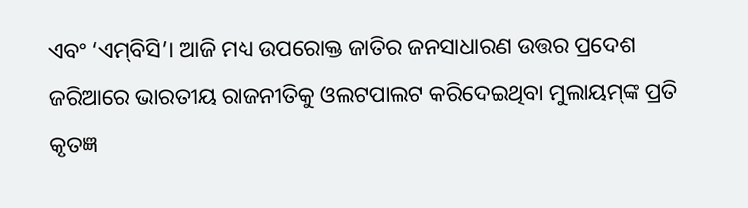ଏବଂ ‘ଏମ୍‌ବିସି’। ଆଜି ମଧ୍ୟ ଉପରୋକ୍ତ ଜାତିର ଜନସାଧାରଣ ଉତ୍ତର ପ୍ରଦେଶ ଜରିଆରେ ଭାରତୀୟ ରାଜନୀତିକୁ ଓଲଟପାଲଟ କରିଦେଇଥିବା ମୁଲାୟମ୍‌ଙ୍କ ପ୍ରତି କୃତଜ୍ଞ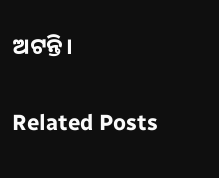ଅଟନ୍ତି।

Related Posts